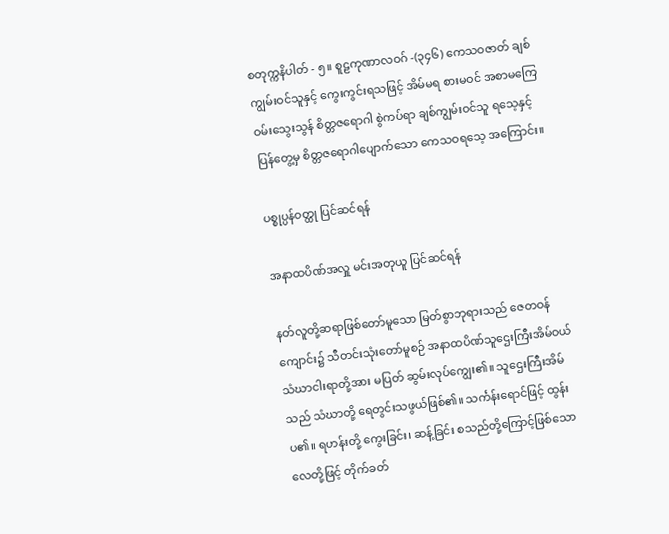စတုက္ကနိပါတ် - ၅။ စူဠကုဏာလဝဂ် -(၃၄၆) ကေသဝဇာတ် ချစ်ကျွမ်းဝင်သူနှင့် ကွေးကွင်းရသဖြင့် အိမ်မရ စားမဝင် အစာမကြေ ဝမ်းသွေးသွန် စိတ္တဇရောဂါ စွဲကပ်ရာ ချစ်ကျွမ်းဝင်သူ ရသေ့နှင့် ပြန်တွေ့မှ စိတ္တဇရောဂါပျောက်သော ကေသဝရသေ့ အကြောင်း။

ပစ္စုပ္ပန်ဝတ္ထု ပြင်ဆင်ရန်

အနာထပိဏ်အလှူ မင်းအတုယူ ပြင်ဆင်ရန်

နတ်လူတို့ဆရာဖြစ်တော်မူသော မြတ်စွာဘုရားသည် ဇေတဝန်ကျောင်း၌ သီတင်းသုံးတော်မူစဉ် အနာထပိဏ်သူဌေးကြီးအိမ်ဝယ် သံဃာငါးရာတို့အား မပြတ် ဆွမ်းလုပ်ကျွေး၏။ သူဌေးကြီးအိမ်သည် သံဃာတို့ ရေတွင်းသဖွယ်ဖြစ်၏။ သင်္ကန်းရောင်ဖြင့် ထွန်းပ၏။ ရဟန်းတို့ ကွေးခြင်း၊ ဆန့်ခြင်း စသည်တို့ကြောင့်ဖြစ်သော လေတို့ဖြင့် တိုက်ခတ်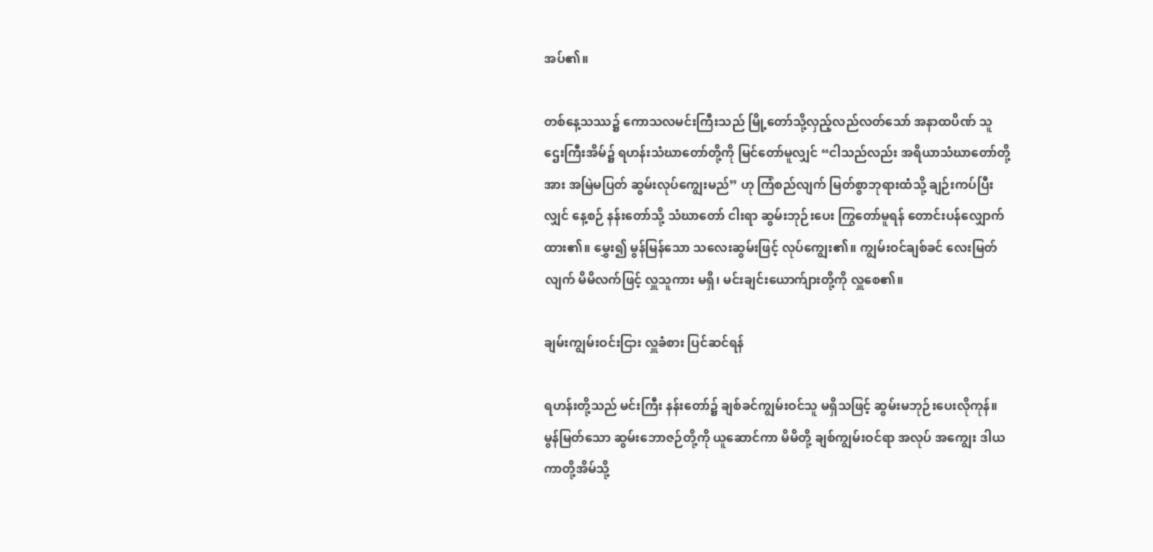အပ်၏။

တစ်နေ့သဿ၌ ကောသလမင်းကြီးသည် မြို့တော်သို့လှည့်လည်လတ်သော် အနာထပိဏ် သူဌေးကြီးအိမ်၌ ရဟန်းသံဃာတော်တို့ကို မြင်တော်မူလျှင် “ငါသည်လည်း အရိယာသံဃာတော်တို့အား အမြဲမပြတ် ဆွမ်းလုပ်ကျွေးမည်” ဟု ကြံစည်လျက် မြတ်စွာဘုရားထံသို့ ချဉ်းကပ်ပြီးလျှင် နေ့စဉ် နန်းတော်သို့ သံဃာတော် ငါးရာ ဆွမ်းဘုဉ်းပေး ကြွတော်မူရန် တောင်းပန်လျှောက်ထား၏။ မွှေး၍ မွန်မြန်သော သလေးဆွမ်းဖြင့် လုပ်ကျွေး၏။ ကျွမ်းဝင်ချစ်ခင် လေးမြတ်လျက် မိမိလက်ဖြင့် လှူသူကား မရှိ၊ မင်းချင်းယောက်ျားတို့ကို လှူစေ၏။

ချမ်းကျွမ်းဝင်းငြား လှူခံစား ပြင်ဆင်ရန်

ရဟန်းတို့သည် မင်းကြီး နန်းတော်၌ ချစ်ခင်ကျွမ်းဝင်သူ မရှိသဖြင့် ဆွမ်းမဘုဉ်းပေးလိုကုန်။ မွန်မြတ်သော ဆွမ်းဘောဇဉ်တို့ကို ယူဆောင်ကာ မိမိတို့ ချစ်ကျွမ်းဝင်ရာ အလုပ် အကျွေး ဒါယကာတို့အိမ်သို့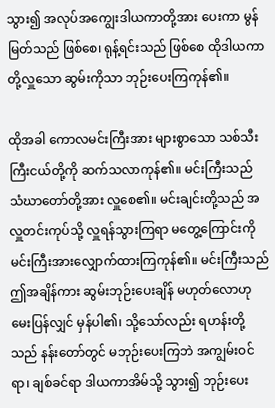သွား၍ အလုပ်အကျွေးဒါယကာတို့အား ပေးကာ မွန်မြတ်သည် ဖြစ်စေ၊ ရုန့်ရင်းသည် ဖြစ်စေ ထိုဒါယကာတို့လှူသော ဆွမ်းကိုသာ ဘုဉ်းပေးကြကုန်၏။

ထိုအခါ ကောလမင်းကြီးအား များစွာသော သစ်သီးကြီးငယ်တို့ကို ဆက်သလာကုန်၏။ မင်းကြီးသည် သံဃာတော်တို့အား လှူစေ၏။ မင်းချင်းတို့သည် အလှူတင်းကုပ်သို့ လှူရန်သွားကြရာ မတွေ့ကြောင်းကို မင်းကြီးအားလျှောက်ထားကြကုန်၏။ မင်းကြီးသည် ဤအချိန်ကား ဆွမ်းဘုဉ်းပေးချိန် မဟုတ်လောဟု မေးပြန်လျှင် မှန်ပါ၏၊ သို့သော်လည်း ရဟန်းတို့သည် နန်းတော်တွင် မဘုဉ်းပေးကြဘဲ အကျွမ်းဝင်ရာ၊ ချစ်ခင်ရာ ဒါယကာအိမ်သို့ သွား၍ ဘုဉ်းပေး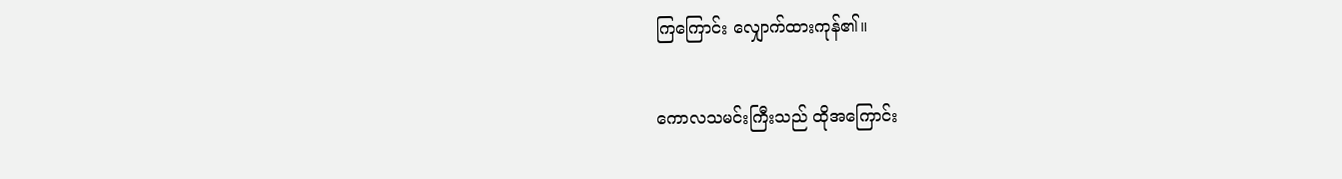ကြကြောင်း လျှောက်ထားကုန်၏။

ကောလသမင်းကြီးသည် ထိုအကြောင်း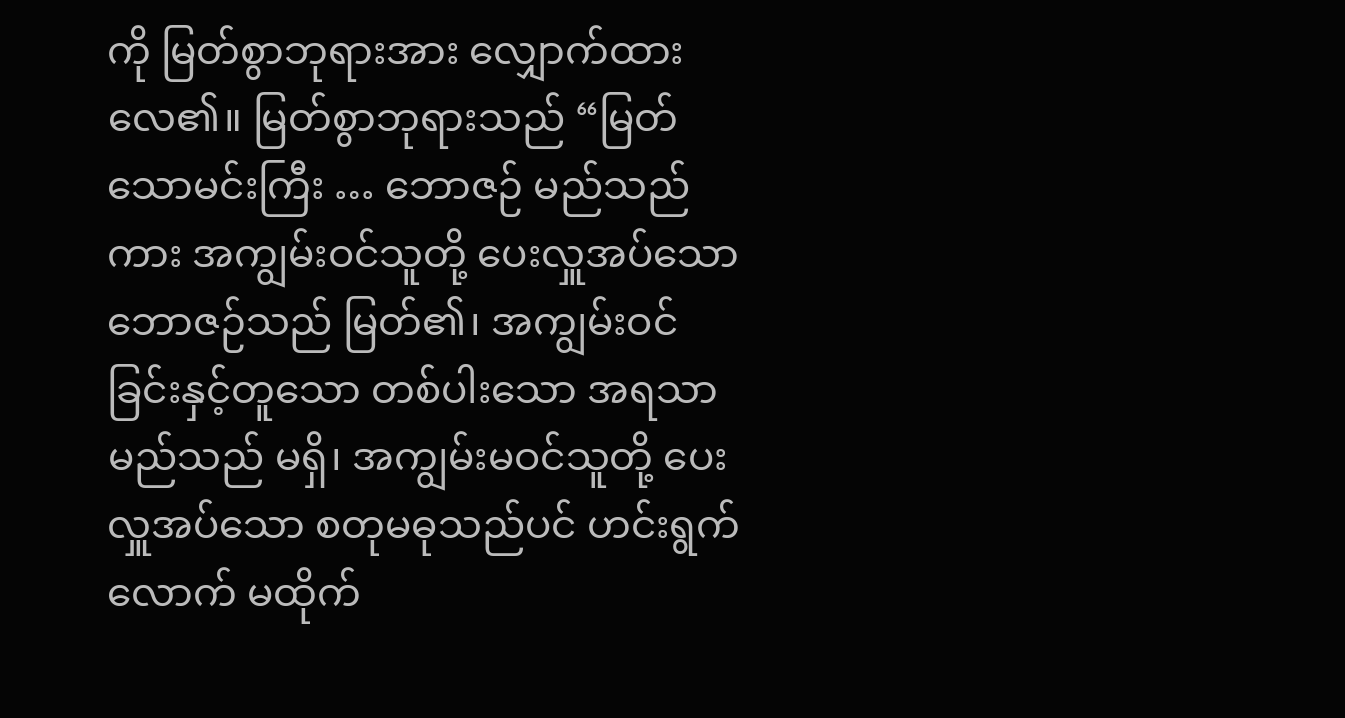ကို မြတ်စွာဘုရားအား လျှောက်ထားလေ၏။ မြတ်စွာဘုရားသည် “မြတ်သောမင်းကြီး … ဘောဇဉ် မည်သည်ကား အကျွမ်းဝင်သူတို့ ပေးလှူအပ်သော ဘောဇဉ်သည် မြတ်၏၊ အကျွမ်းဝင်ခြင်းနှင့်တူသော တစ်ပါးသော အရသာမည်သည် မရှိ၊ အကျွမ်းမဝင်သူတို့ ပေးလှူအပ်သော စတုမဓုသည်ပင် ဟင်းရွက်လောက် မထိုက်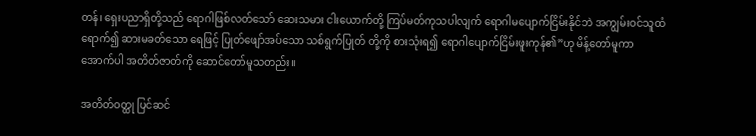တန်၊ ရှေးပညာရှိတို့သည် ရောဂါဖြစ်လတ်သော် ဆေးသမား ငါးယောက်တို့ ကြပ်မတ်ကုသပါလျက် ရောဂါမပျောက်ငြိမ်းနိုင်ဘဲ အကျွမ်းဝင်သူထံ ရောက်၍ ဆားမခတ်သော ရေဖြင့် ပြုတ်ဖျော်အပ်သော သစ်ရွက်ပြုတ် တို့ကို စားသုံးရ၍ ရောဂါပျောက်ငြိမ်းဖူးကုန်၏”ဟု မိန့်တော်မူကာ အောက်ပါ အတိတ်ဇာတ်ကို ဆောင်တော်မူသတည်း။

အတိတ်ဝတ္ထု ပြင်ဆင်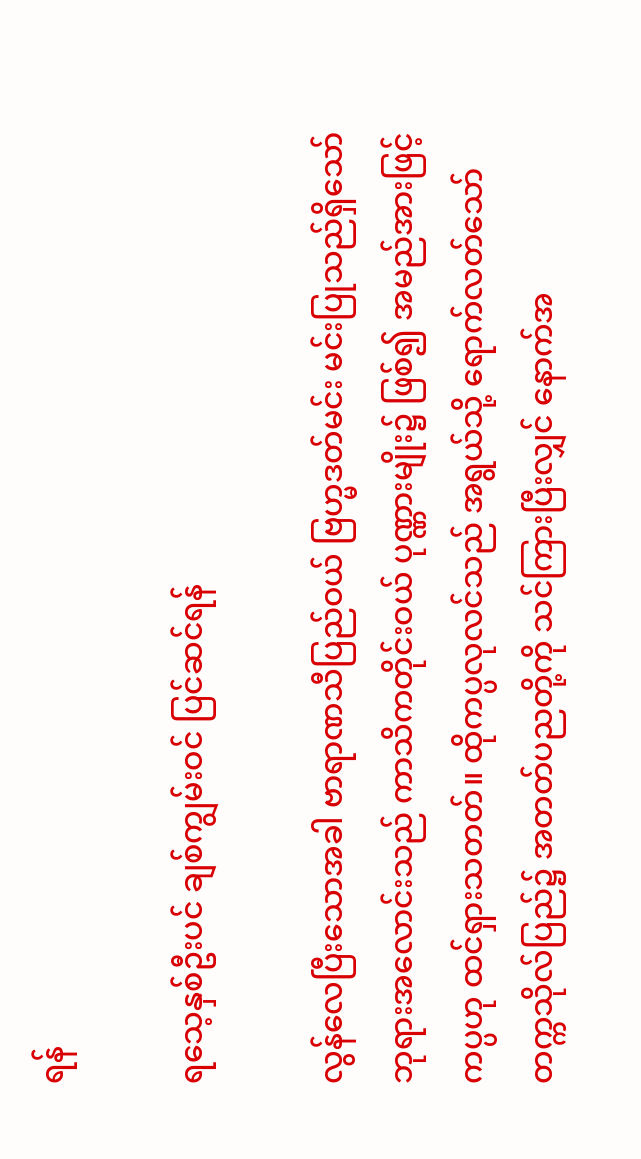ရန်

ရသေ့နှစ်ဦးပင် ချစ်ကျွမ်းဝင် ပြင်ဆင်ရန်

လွန်လေပြီးသောအခါ ဗာရာဏသီပြည်ဝယ် ဗြဟ္မဒတ်မင်း မင်းပြုသည်ရှိသော် ဘုရားအလောင်းသည် ကာသိကတိုင်းဝယ် ပုဏ္ဏားမျိုး၌ ဖြစ်၍ အမည်အားဖြင့် ကပ္ပဟု ထင်ရှားသတတ်။ ထိုကပ္ပလုလင်သည် အရွယ်သို့ ရောက်လတ်သော် တက္ကသိုလ်ပြည်၌ အတတ်ပညတို့ကို သင်ကြားပြီးလျှင် နောက်အ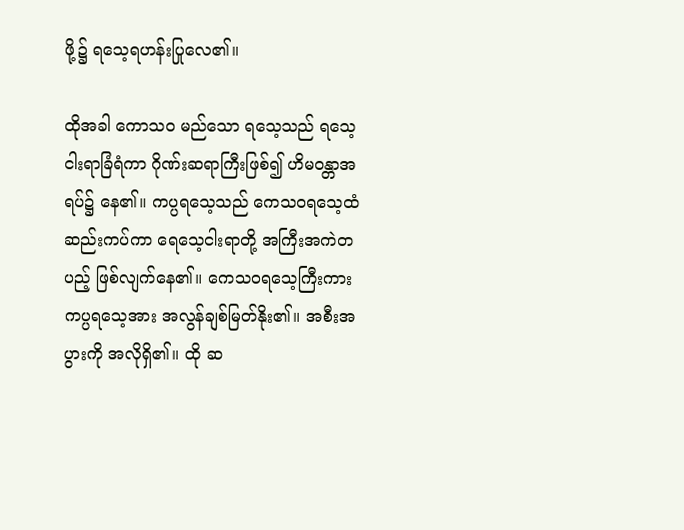ဖို့၌ ရသေ့ရဟန်းပြုလေ၏။

ထိုအခါ ကောသဝ မည်သော ရသေ့သည် ရသေ့ငါးရာခြံရံကာ ဂိုဏ်းဆရာကြီးဖြစ်၍ ဟိမဝန္တာအရပ်၌ နေ၏။ ကပ္ပရသေ့သည် ကေသဝရသေ့ထံ ဆည်းကပ်ကာ ရေသေ့ငါးရာတို့ အကြီးအကဲတပည့် ဖြစ်လျက်နေ၏။ ကေသဝရသေ့ကြီးကား ကပ္ပရသေ့အား အလွန်ချစ်မြတ်နိုး၏။ အစီးအပွားကို အလိုရှိ၏။ ထို ဆ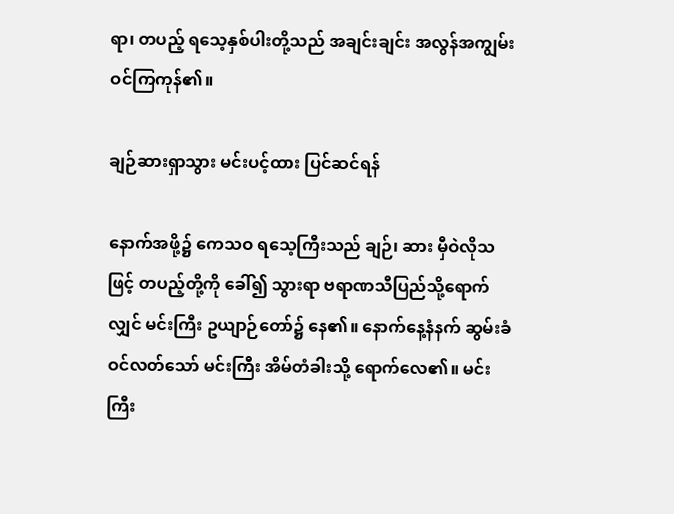ရာ၊ တပည့် ရသေ့နှစ်ပါးတို့သည် အချင်းချင်း အလွန်အကျွမ်းဝင်ကြကုန်၏။

ချဉ်ဆားရှာသွား မင်းပင့်ထား ပြင်ဆင်ရန်

နောက်အဖို့၌ ကေသဝ ရသေ့ကြီးသည် ချဉ်၊ ဆား မှီဝဲလိုသဖြင့် တပည့်တို့ကို ခေါ်၍ သွားရာ ဗရာဏသီပြည်သို့ရောက်လျှင် မင်းကြီး ဥယျာဉ်တော်၌ နေ၏။ နောက်နေ့နံနက် ဆွမ်းခံဝင်လတ်သော် မင်းကြီး အိမ်တံခါးသို့ ရောက်လေ၏။ မင်းကြီး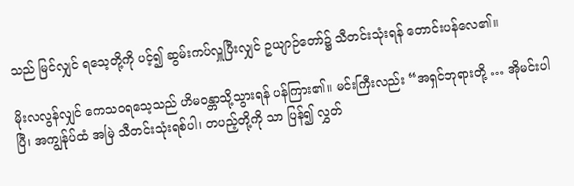သည် မြင်လျှင် ရသေ့တို့ကို ပင့်၍ ဆွမ်းကပ်လှူပြီးလျှင် ဥယျာဉ်တော်၌ သီတင်းသုံးရန် တောင်းပန်လေ၏။

မိုးလလွန်လျှင် ကေသဝရသေ့သည် ဟိမဝန္တာသို့သွားရန် ပန်ကြား၏။ မင်းကြီးလည်း “အရှင်ဘုရားတို့ … အိုမင်းပါပြီ၊ အကျွန်ုပ်ထံ အမြဲ သီတင်းသုံးရစ်ပါ၊ တပည့်တို့ကို သာ ပြန်၍ လွှတ်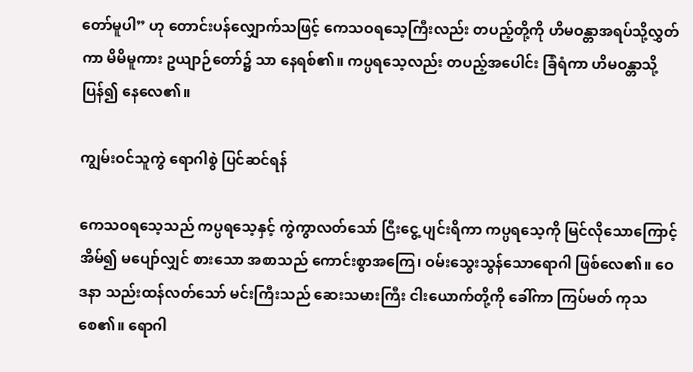တော်မူပါ” ဟု တောင်းပန်လျှောက်သဖြင့် ကေသဝရသေ့ကြီးလည်း တပည့်တို့ကို ဟိမဝန္တာအရပ်သို့လွှတ်ကာ မိမိမူကား ဥယျာဉ်တော်၌ သာ နေရစ်၏။ ကပ္ပရသေ့လည်း တပည့်အပေါင်း ခြံရံကာ ဟိမဝန္တာသို့ ပြန်၍ နေလေ၏။

ကျွမ်းဝင်သူကွဲ ရောဂါစွဲ ပြင်ဆင်ရန်

ကေသဝရသေ့သည် ကပ္ပရသေ့နှင့် ကွဲကွာလတ်သော် ငြီးငွေ့ ပျင်းရိကာ ကပ္ပရသေ့ကို မြင်လိုသောကြောင့် အိမ်၍ မပျော်လျှင် စားသော အစာသည် ကောင်းစွာအကြေ၊ ဝမ်းသွေးသွန်သောရောဂါ ဖြစ်လေ၏။ ဝေဒနာ သည်းထန်လတ်သော် မင်းကြီးသည် ဆေးသမားကြီး ငါးယောက်တို့ကို ခေါ်ကာ ကြပ်မတ် ကုသစေ၏။ ရောဂါ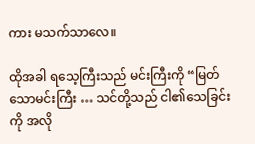ကား မသက်သာလေ။

ထိုအခါ ရသေ့ကြီးသည် မင်းကြီးကို “မြတ်သောမင်းကြီး … သင်တို့သည် ငါ၏သေခြင်းကို အလို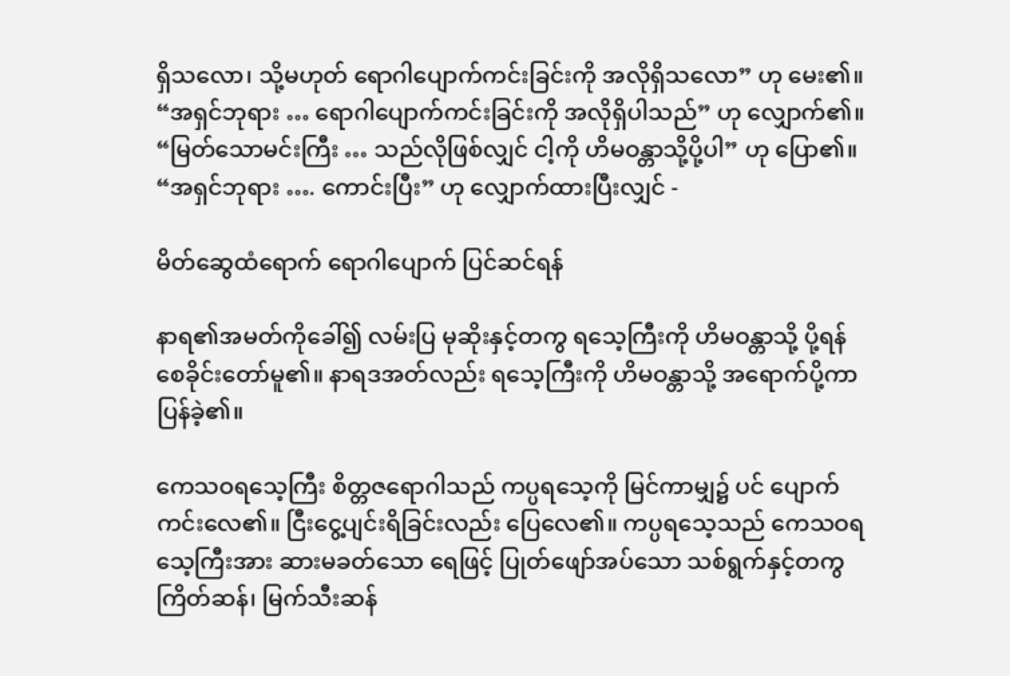ရှိသလော၊ သို့မဟုတ် ရောဂါပျောက်ကင်းခြင်းကို အလိုရှိသလော” ဟု မေး၏။ “အရှင်ဘုရား … ရောဂါပျောက်ကင်းခြင်းကို အလိုရှိပါသည်” ဟု လျှောက်၏။ “မြတ်သောမင်းကြီး … သည်လိုဖြစ်လျှင် ငါ့ကို ဟိမဝန္တာသို့ပို့ပါ” ဟု ပြော၏။ “အရှင်ဘုရား …. ကောင်းပြီး” ဟု လျှောက်ထားပြီးလျှင် -

မိတ်ဆွေထံရောက် ရောဂါပျောက် ပြင်ဆင်ရန်

နာရ၏အမတ်ကိုခေါ်၍ လမ်းပြ မုဆိုးနှင့်တကွ ရသေ့ကြီးကို ဟိမဝန္တာသို့ ပို့ရန် စေခိုင်းတော်မူ၏။ နာရဒအတ်လည်း ရသေ့ကြီးကို ဟိမဝန္တာသို့ အရောက်ပို့ကာ ပြန်ခဲ့၏။

ကေသဝရသေ့ကြီး စိတ္တဇရောဂါသည် ကပ္ပရသေ့ကို မြင်ကာမျှ၌ ပင် ပျောက်ကင်းလေ၏။ ငြီးငွေ့ပျင်းရိခြင်းလည်း ပြေလေ၏။ ကပ္ပရသေ့သည် ကေသဝရသေ့ကြီးအား ဆားမခတ်သော ရေဖြင့် ပြုတ်ဖျော်အပ်သော သစ်ရွက်နှင့်တကွ ကြိတ်ဆန်၊ မြက်သီးဆန်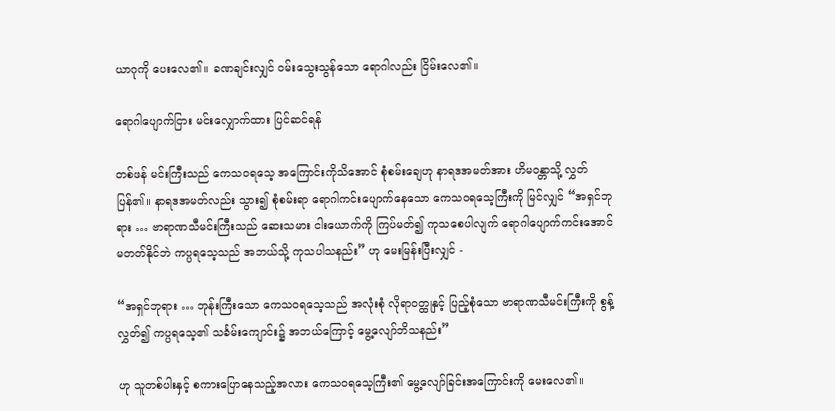ယာဂုကို ပေးလေ၏။ ခဏချင်းလျှင် ဝမ်းသွေးသွန်သော ရောဂါလည်း ငြိမ်းလေ၏။

ရောဂါပျောက်ငြား မင်းလျှောက်ထား ပြင်ဆင်ရန်

တစ်ဖန် မင်းကြီးသည် ကေသဝရသေ့ အကြောင်းကိုသိအောင် စုံစမ်းချေဟု နာရဒအမတ်အား ဟိမဝန္တာသို့ လွှတ်ပြန်၏။ နာရဒအမတ်လည်း သွား၍ စုံစမ်းရာ ရောဂါကင်းပျောက်နေသော ကေသဝရသေ့ကြီးကို မြင်လျှင် “အရှင်ဘုရား … ဗာရာဏသီမင်းကြီးသည် ဆေးသမား ငါးယောက်ကို ကြပ်မတ်၍ ကုသစေပါလျက် ရောဂါပျောက်ကင်းအောင် မတတ်နိုင်ဘဲ ကပ္ပရသေ့သည် အဘယ်သို့ ကုသပါသနည်း” ဟု မေးမြန်းပြီးလျှင် -

“အရှင်ဘုရား … ဘုန်းကြီးသော ကေသဝရသေ့သည် အလုံးစုံ လိုရာဝတ္ထုနှင့် ပြည့်စုံသော ဗာရာဏသီမင်းကြီးကို စွန့်လွှတ်၍ ကပ္ပရသေ့၏ သင်္ခမ်းကျောင်း၌ အဘယ်ကြောင့် မွေ့လျော်ဘိသနည်း”

ဟု သူတစ်ပါးနှင့် စကားပြောနေသည့်အလား ကေသဝရသေ့ကြီး၏ မွေ့လျော်ခြင်းအကြောင်းကို မေးလေ၏။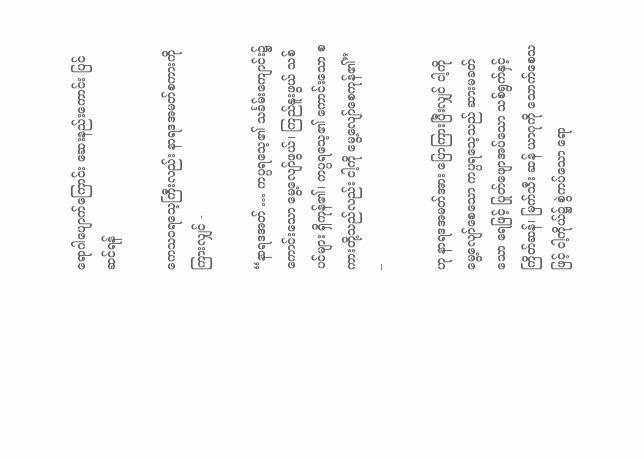ရောဂါပျောက်ကြောင်း ဆေးနည်းကောင်း ပြင်ဆင်ရန်

ကေသဝရသေ့ကြီးလည်း နာရဒအမတ်စကားကို ကြားလျှင် -

“နာရဒအတ် … ကပ္ပရသေ့၏ သင်္ခမ်းကျောင်း၌ ကောင်းသော မွေ့လျော်ဖွယ်၊ ကြည်နူးဖွယ် သစ်ပင်များ ရှိကုန်၏၊ ကပ္ပရသေ့၏ ကောင်းသော စကားတို့သည်လည်း ငါ့ကို မွေ့လျော်စေကုန်၏” –

ဟု နာရဒအမတ်အား ပြောကြားပြီးလျှင် ငါ့ကို မွေ့လျော်စေသော ကပ္ပရသေ့သည် ဆားမခတ်သော ရေဖြင့် ပြုတ်ဖျောအပ်သော သစ်ရွက်နှင့် ကြိတ်ဆန်၊ မြက်သီး ဆန် ယာဂုကို သောက်စေသဖြင့် ငါ့ကိုယ်၌ စွဲကပ်သော ရော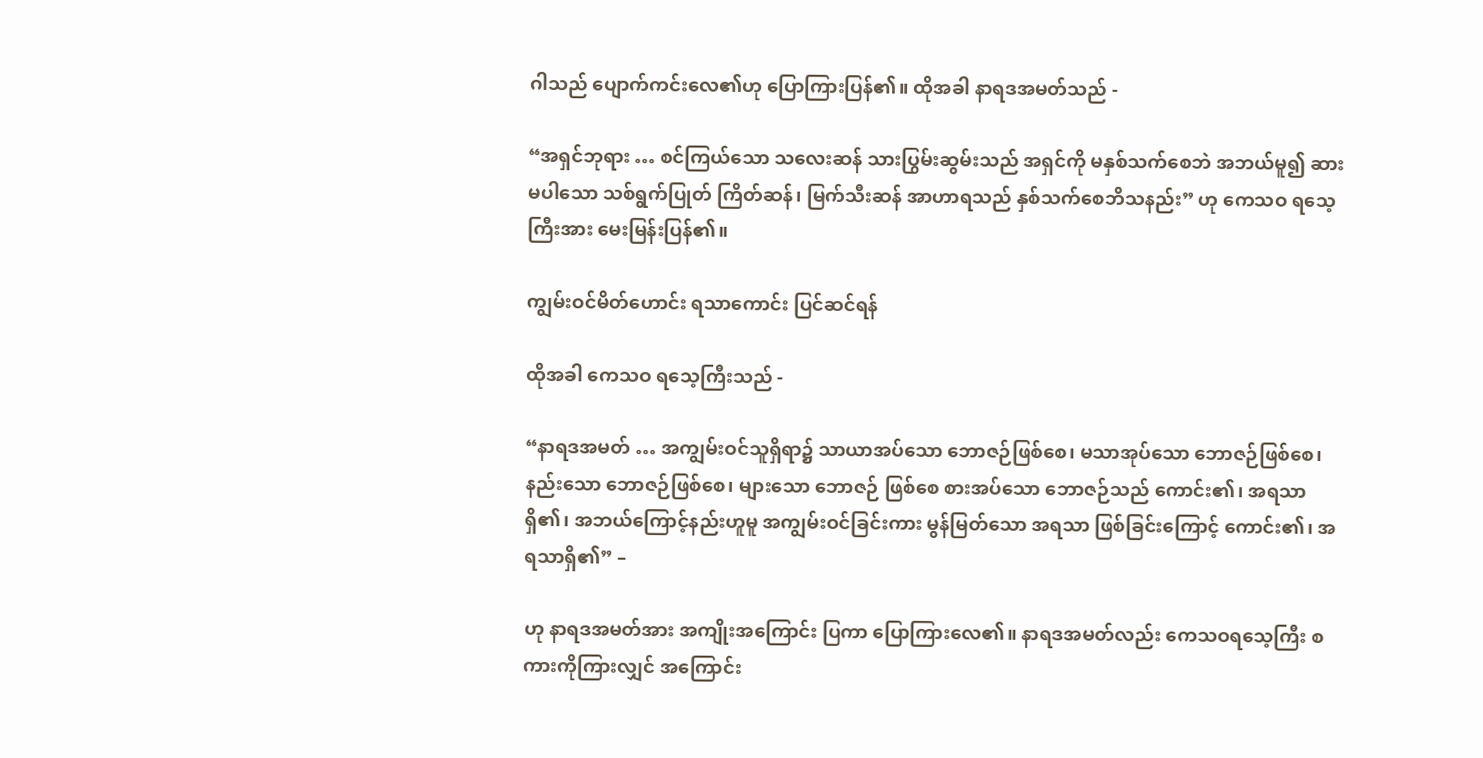ဂါသည် ပျောက်ကင်းလေ၏ဟု ပြောကြားပြန်၏။ ထိုအခါ နာရဒအမတ်သည် -

“အရှင်ဘုရား … စင်ကြယ်သော သလေးဆန် သားပြွမ်းဆွမ်းသည် အရှင်ကို မနှစ်သက်စေဘဲ အဘယ်မူ၍ ဆားမပါသော သစ်ရွက်ပြုတ် ကြိတ်ဆန်၊ မြက်သီးဆန် အာဟာရသည် နှစ်သက်စေဘိသနည်း” ဟု ကေသဝ ရသေ့ကြီးအား မေးမြန်းပြန်၏။

ကျွမ်းဝင်မိတ်ဟောင်း ရသာကောင်း ပြင်ဆင်ရန်

ထိုအခါ ကေသဝ ရသေ့ကြီးသည် -

“နာရဒအမတ် … အကျွမ်းဝင်သူရှိရာ၌ သာယာအပ်သော ဘောဇဉ်ဖြစ်စေ၊ မသာအုပ်သော ဘောဇဉ်ဖြစ်စေ၊ နည်းသော ဘောဇဉ်ဖြစ်စေ၊ များသော ဘောဇဉ် ဖြစ်စေ စားအပ်သော ဘောဇဉ်သည် ကောင်း၏၊ အရသာရှိ၏၊ အဘယ်ကြောင့်နည်းဟူမူ အကျွမ်းဝင်ခြင်းကား မွန်မြတ်သော အရသာ ဖြစ်ခြင်းကြောင့် ကောင်း၏၊ အရသာရှိ၏” –

ဟု နာရဒအမတ်အား အကျိုးအကြောင်း ပြကာ ပြောကြားလေ၏။ နာရဒအမတ်လည်း ကေသဝရသေ့ကြီး စကားကိုကြားလျှင် အကြောင်း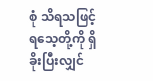စုံ သိရသဖြင့် ရသေ့တို့ကို ရှိခိုးပြီးလျှင်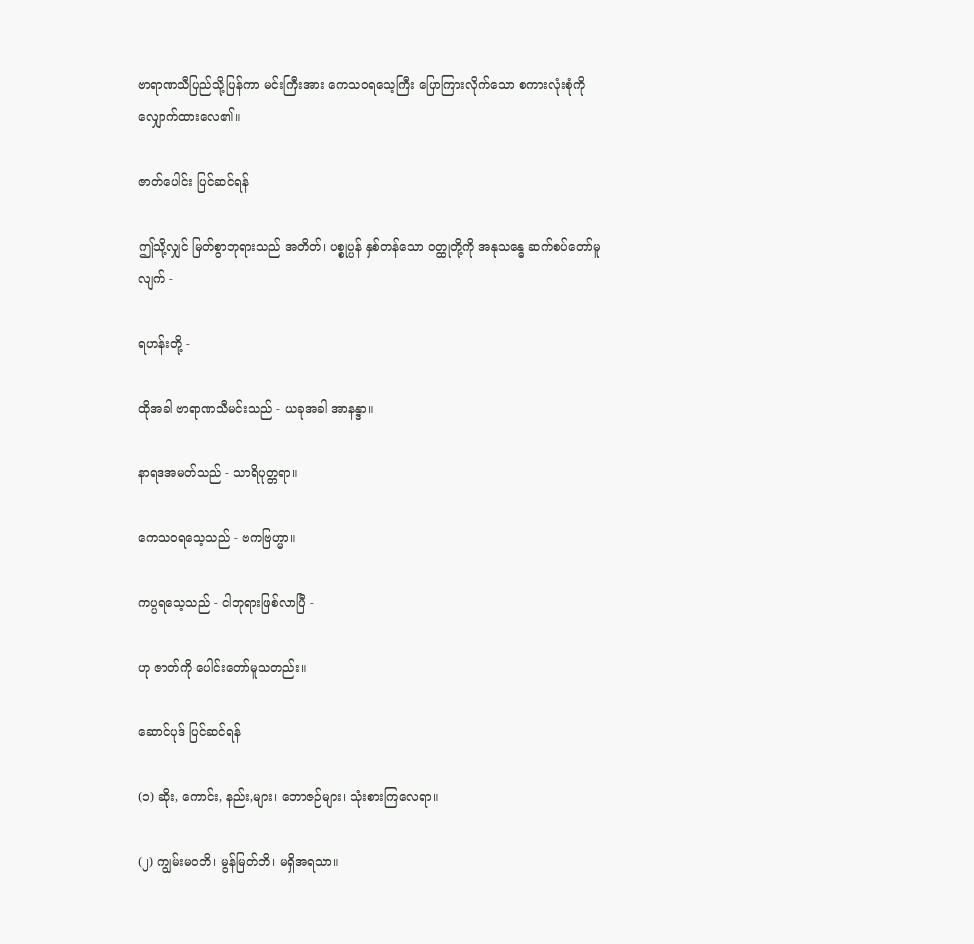ဗာရာဏသီပြည်သို့ပြန်ကာ မင်းကြီးအား ကေသဝရသေ့ကြီး ပြောကြားလိုက်သော စကားလုံးစုံကို လျှောက်ထားလေ၏။

ဇာတ်ပေါင်း ပြင်ဆင်ရန်

ဤသို့လျှင် မြတ်စွာဘုရားသည် အတိတ်၊ ပစ္စုပ္ပန် နှစ်တန်သော ဝတ္ထုတို့ကို အနုသန္ဓေ ဆက်စပ်တော်မူလျက် -

ရဟန်းတို့ -

ထိုအခါ ဗာရာဏသီမင်းသည် - ယခုအခါ အာနန္ဒာ။

နာရဒအမတ်သည် - သာရိပုတ္တရာ။

ကေသဝရသေ့သည် - ဗကဗြဟ္မာ။

ကပ္ပရသေ့သည် - ငါဘုရားဖြစ်လာပြီ -

ဟု ဇာတ်ကို ပေါင်းတော်မူသတည်း။

ဆောင်ပုဒ် ပြင်ဆင်ရန်

(၁) ဆိုး, ကောင်း, နည်း,များ၊ ဘောဇဉ်များ၊ သုံးစားကြလေရာ။

(၂) ကျွမ်းမဝဘိ၊ မွန်မြတ်ဘိ၊ မရှိအရသာ။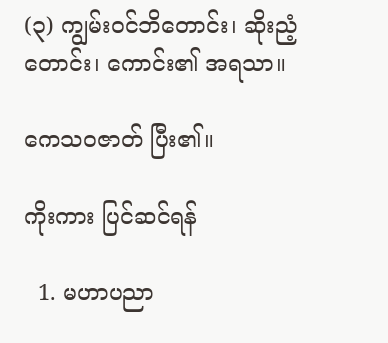(၃) ကျွမ်းဝင်ဘိတောင်း၊ ဆိုးညံ့တောင်း၊ ကောင်း၏ အရသာ။

ကေသဝဇာတ် ပြီး၏။

ကိုးကား ပြင်ဆင်ရန်

  1. မဟာပညာ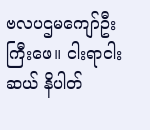ဗလပဌမကျော်ဦးကြီးဖေ။ ငါးရာငါးဆယ် နိပါတ်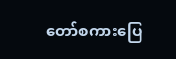တော်စကားပြေ